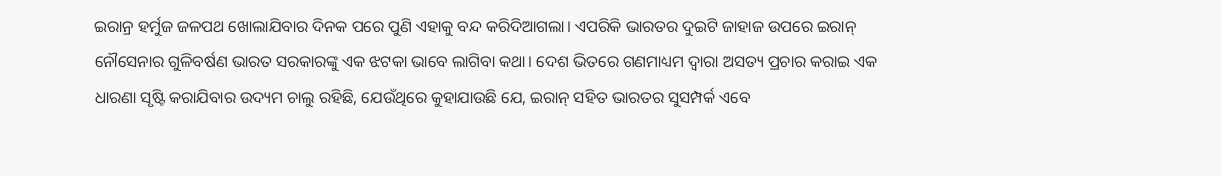ଇରାନ୍ର ହର୍ମୁଜ ଜଳପଥ ଖୋଲାଯିବାର ଦିନକ ପରେ ପୁଣି ଏହାକୁ ବନ୍ଦ କରିଦିଆଗଲା। ଏପରିକି ଭାରତର ଦୁଇଟି ଜାହାଜ ଉପରେ ଇରାନ୍ ନୌସେନାର ଗୁଳିବର୍ଷଣ ଭାରତ ସରକାରଙ୍କୁ ଏକ ଝଟକା ଭାବେ ଲାଗିବା କଥା। ଦେଶ ଭିତରେ ଗଣମାଧ୍ୟମ ଦ୍ୱାରା ଅସତ୍ୟ ପ୍ରଚାର କରାଇ ଏକ ଧାରଣା ସୃଷ୍ଟି କରାଯିବାର ଉଦ୍ୟମ ଚାଲୁ ରହିଛି, ଯେଉଁଥିରେ କୁହାଯାଉଛି ଯେ, ଇରାନ୍ ସହିତ ଭାରତର ସୁସମ୍ପର୍କ ଏବେ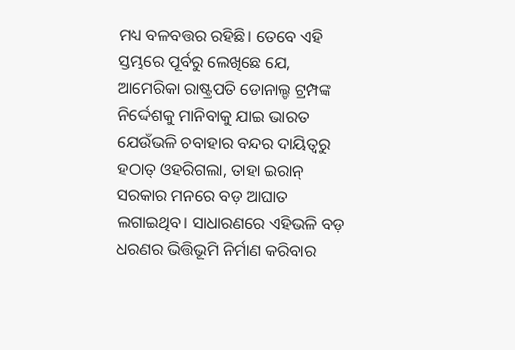ମଧ୍ୟ ବଳବତ୍ତର ରହିଛି। ତେବେ ଏହି ସ୍ତମ୍ଭରେ ପୂର୍ବରୁ ଲେଖିଛେ ଯେ, ଆମେରିକା ରାଷ୍ଟ୍ରପତି ଡୋନାଲ୍ଡ ଟ୍ରମ୍ପଙ୍କ ନିର୍ଦ୍ଦେଶକୁ ମାନିବାକୁ ଯାଇ ଭାରତ ଯେଉଁଭଳି ଚବାହାର ବନ୍ଦର ଦାୟିତ୍ୱରୁ ହଠାତ୍ ଓହରିଗଲା, ତାହା ଇରାନ୍ ସରକାର ମନରେ ବଡ଼ ଆଘାତ ଲଗାଇଥିବ। ସାଧାରଣରେ ଏହିଭଳି ବଡ଼ ଧରଣର ଭିତ୍ତିଭୂମି ନିର୍ମାଣ କରିବାର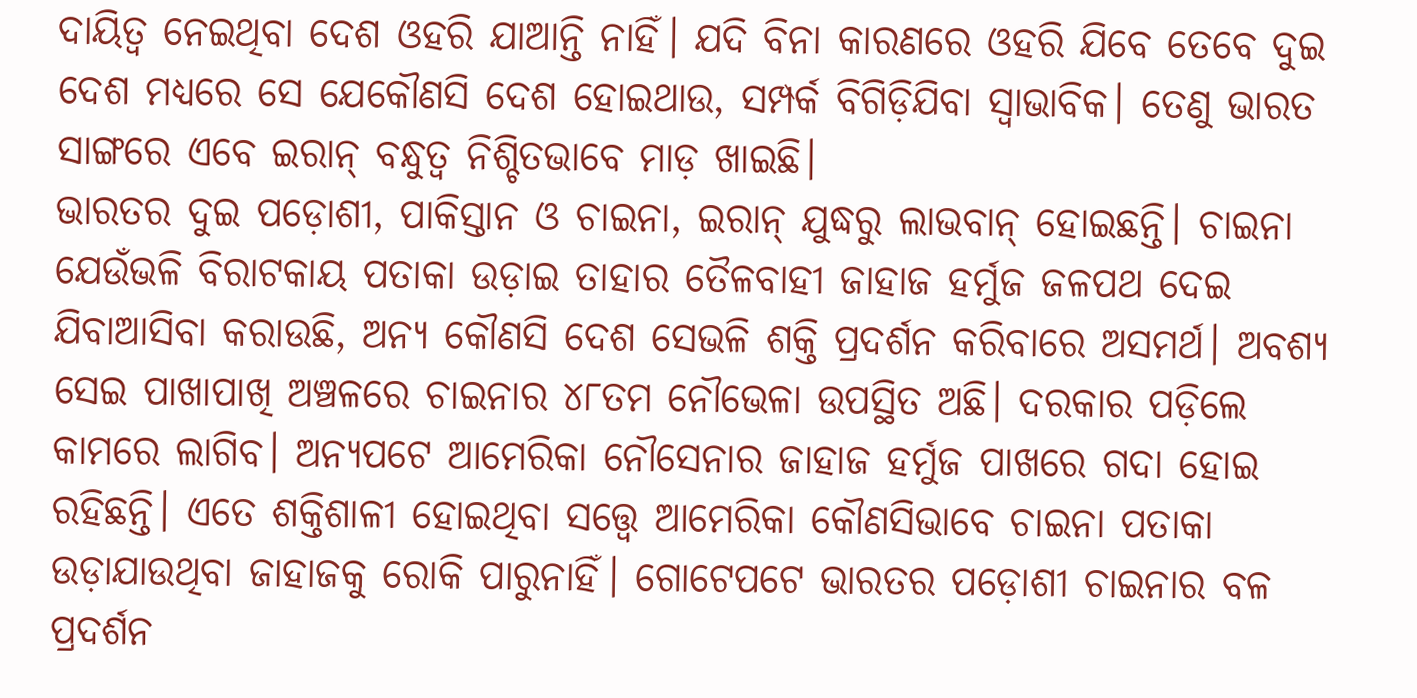ଦାୟିତ୍ୱ ନେଇଥିବା ଦେଶ ଓହରି ଯାଆନ୍ତି ନାହିଁ। ଯଦି ବିନା କାରଣରେ ଓହରି ଯିବେ ତେବେ ଦୁଇ ଦେଶ ମଧ୍ୟରେ ସେ ଯେକୌଣସି ଦେଶ ହୋଇଥାଉ, ସମ୍ପର୍କ ବିଗିଡ଼ିଯିବା ସ୍ବାଭାବିକ। ତେଣୁ ଭାରତ ସାଙ୍ଗରେ ଏବେ ଇରାନ୍ ବନ୍ଧୁତ୍ୱ ନିଶ୍ଚିତଭାବେ ମାଡ଼ ଖାଇଛି।
ଭାରତର ଦୁଇ ପଡ଼ୋଶୀ, ପାକିସ୍ତାନ ଓ ଚାଇନା, ଇରାନ୍ ଯୁଦ୍ଧରୁ ଲାଭବାନ୍ ହୋଇଛନ୍ତି। ଚାଇନା ଯେଉଁଭଳି ବିରାଟକାୟ ପତାକା ଉଡ଼ାଇ ତାହାର ତୈଳବାହୀ ଜାହାଜ ହର୍ମୁଜ ଜଳପଥ ଦେଇ ଯିବାଆସିବା କରାଉଛି, ଅନ୍ୟ କୌଣସି ଦେଶ ସେଭଳି ଶକ୍ତି ପ୍ରଦର୍ଶନ କରିବାରେ ଅସମର୍ଥ। ଅବଶ୍ୟ ସେଇ ପାଖାପାଖି ଅଞ୍ଚଳରେ ଚାଇନାର ୪୮ତମ ନୌଭେଳା ଉପସ୍ଥିତ ଅଛି। ଦରକାର ପଡ଼ିଲେ କାମରେ ଲାଗିବ। ଅନ୍ୟପଟେ ଆମେରିକା ନୌସେନାର ଜାହାଜ ହର୍ମୁଜ ପାଖରେ ଗଦା ହୋଇ ରହିଛନ୍ତି। ଏତେ ଶକ୍ତିଶାଳୀ ହୋଇଥିବା ସତ୍ତ୍ୱେ ଆମେରିକା କୌଣସିଭାବେ ଚାଇନା ପତାକା ଉଡ଼ାଯାଉଥିବା ଜାହାଜକୁ ରୋକି ପାରୁନାହିଁ। ଗୋଟେପଟେ ଭାରତର ପଡ଼ୋଶୀ ଚାଇନାର ବଳ ପ୍ରଦର୍ଶନ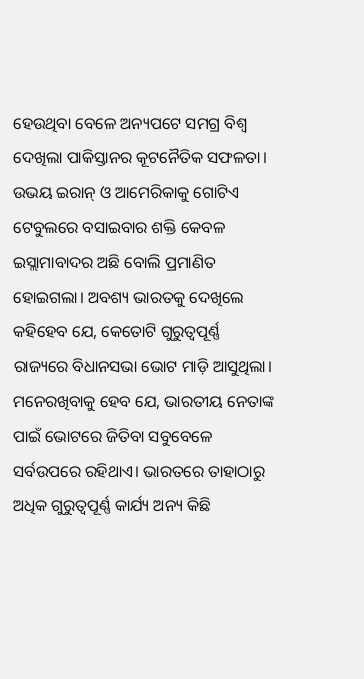ହେଉଥିବା ବେଳେ ଅନ୍ୟପଟେ ସମଗ୍ର ବିଶ୍ୱ ଦେଖିଲା ପାକିସ୍ତାନର କୂଟନୈତିକ ସଫଳତା। ଉଭୟ ଇରାନ୍ ଓ ଆମେରିକାକୁ ଗୋଟିଏ ଟେବୁଲରେ ବସାଇବାର ଶକ୍ତି କେବଳ ଇସ୍ଲାମାବାଦର ଅଛି ବୋଲି ପ୍ରମାଣିତ ହୋଇଗଲା। ଅବଶ୍ୟ ଭାରତକୁ ଦେଖିଲେ କହିହେବ ଯେ, କେତୋଟି ଗୁରୁତ୍ୱପୂର୍ଣ୍ଣ ରାଜ୍ୟରେ ବିଧାନସଭା ଭୋଟ ମାଡ଼ି ଆସୁଥିଲା। ମନେରଖିବାକୁ ହେବ ଯେ, ଭାରତୀୟ ନେତାଙ୍କ ପାଇଁ ଭୋଟରେ ଜିତିବା ସବୁବେଳେ ସର୍ବଉପରେ ରହିଥାଏ। ଭାରତରେ ତାହାଠାରୁ ଅଧିକ ଗୁରୁତ୍ୱପୂର୍ଣ୍ଣ କାର୍ଯ୍ୟ ଅନ୍ୟ କିଛି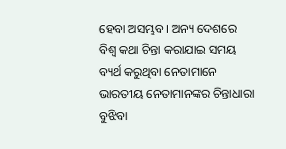ହେବା ଅସମ୍ଭବ। ଅନ୍ୟ ଦେଶରେ ବିଶ୍ୱ କଥା ଚିନ୍ତା କରାଯାଇ ସମୟ ବ୍ୟର୍ଥ କରୁଥିବା ନେତାମାନେ ଭାରତୀୟ ନେତାମାନଙ୍କର ଚିନ୍ତାଧାରା ବୁଝିବା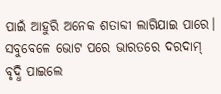ପାଇଁ ଆହୁରି ଅନେକ ଶତାବ୍ଦୀ ଲାଗିଯାଇ ପାରେ। ସବୁବେଳେ ଭୋଟ ପରେ ଭାରତରେ ଦରଦାମ୍ ବୃଦ୍ଧି ପାଇଲେ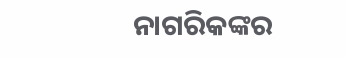ନାଗରିକଙ୍କର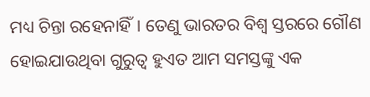ମଧ୍ୟ ଚିନ୍ତା ରହେନାହିଁ। ତେଣୁ ଭାରତର ବିଶ୍ୱ ସ୍ତରରେ ଗୌଣ ହୋଇଯାଉଥିବା ଗୁରୁତ୍ୱ ହୁଏତ ଆମ ସମସ୍ତଙ୍କୁ ଏକ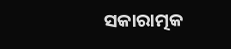ସକାରାତ୍ମକ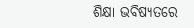ଶିକ୍ଷା ଭବିଷ୍ୟତରେ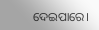ଦେଇପାରେ।